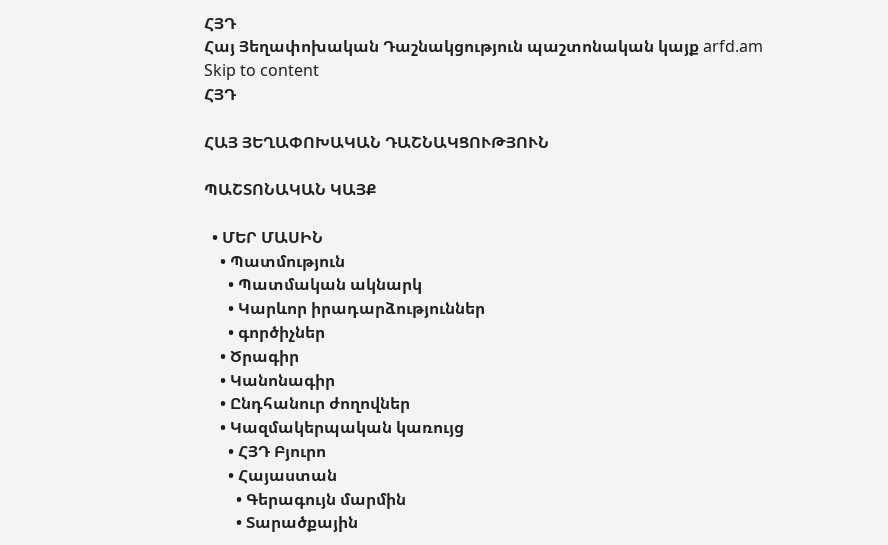ՀՅԴ
Հայ Յեղափոխական Դաշնակցություն պաշտոնական կայք arfd.am
Skip to content
ՀՅԴ

ՀԱՅ ՅԵՂԱՓՈԽԱԿԱՆ ԴԱՇՆԱԿՑՈՒԹՅՈՒՆ

ՊԱՇՏՈՆԱԿԱՆ ԿԱՅՔ

  • ՄԵՐ ՄԱՍԻՆ
    • Պատմություն
      • Պատմական ակնարկ
      • Կարևոր իրադարձություններ
      • գործիչներ
    • Ծրագիր
    • Կանոնագիր
    • Ընդհանուր ժողովներ
    • Կազմակերպական կառույց
      • ՀՅԴ Բյուրո
      • Հայաստան
        • Գերագույն մարմին
        • Տարածքային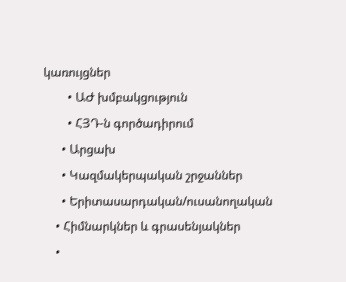կառույցներ
        • ԱԺ խմբակցություն
        • ՀՅԴ-ն գործադիրում
      • Արցախ
      • Կազմակերպական շրջաններ
      • Երիտասարդական/ուսանողական
    • Հիմնարկներ և գրասենյակներ
    •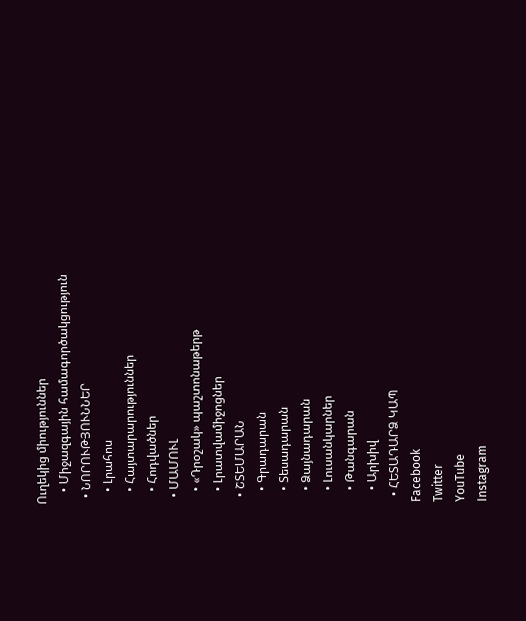Ուղեկից միություններ
    • Միջազգային համագործակցություն
  • ՆՈՐՈՒԹՅՈՒՆՆԵՐ
    • Լրահոս
    • Հայտարարություններ
    • Հոդվածներ
  • ՄԱՄՈՒԼ
    • «Դրօշակ» պաշտոնաթերթ
    • Լրատվամիջոցներ
  • ՇՏԵՄԱՐԱՆ
    • Գրադարան
    • Տեսադարան
    • Ձայնադարան
    • Լուսանկարներ
    • Թանգարան
    • Արխիվ
  • ՀԵՏԱԴԱՐՁ ԿԱՊ
Facebook
Twitter
YouTube
Instagram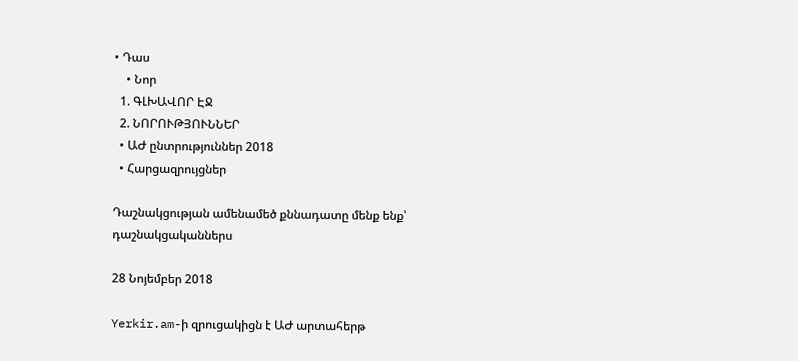• Դաս
    • Նոր
  1. ԳԼԽԱՎՈՐ ԷՋ
  2. ՆՈՐՈՒԹՅՈՒՆՆԵՐ
  • ԱԺ ընտրություններ 2018
  • Հարցազրույցներ

Դաշնակցության ամենամեծ քննադատը մենք ենք՝ դաշնակցականներս

28 Նոյեմբեր 2018

Yerkir.am-ի զրուցակիցն է ԱԺ արտահերթ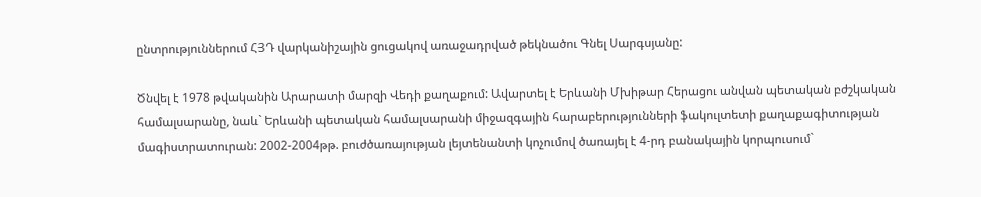ընտրություններում ՀՅԴ վարկանիշային ցուցակով առաջադրված թեկնածու Գնել Սարգսյանը:

Ծնվել է 1978 թվականին Արարատի մարզի Վեդի քաղաքում: Ավարտել է Երևանի Մխիթար Հերացու անվան պետական բժշկական համալսարանը, նաև` Երևանի պետական համալսարանի միջազգային հարաբերությունների ֆակուլտետի քաղաքագիտության մագիստրատուրան: 2002-2004թթ. բուժծառայության լեյտենանտի կոչումով ծառայել է 4-րդ բանակային կորպուսում`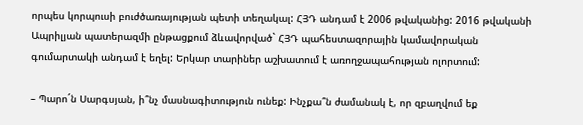որպես կորպուսի բուժծառայության պետի տեղակալ: ՀՅԴ անդամ է 2006 թվականից: 2016 թվականի Ապրիլյան պատերազմի ընթացքում ձևավորված` ՀՅԴ պահեստազորային կամավորական գումարտակի անդամ է եղել: Երկար տարիներ աշխատում է առողջապահության ոլորտում:

– Պարո´ն Սարգսյան, ի՞նչ մասնագիտություն ունեք: Ինչքա՞ն ժամանակ է, որ զբաղվում եք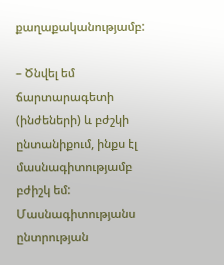քաղաքականությամբ:

– Ծնվել եմ ճարտարագետի (ինժեների) և բժշկի ընտանիքում, ինքս էլ մասնագիտությամբ բժիշկ եմ: Մասնագիտությանս ընտրության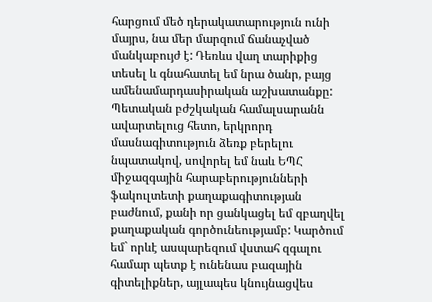հարցում մեծ դերակատարություն ունի մայրս, նա մեր մարզում ճանաչված մանկաբույժ է: Դեռևս վաղ տարիքից տեսել և գնահատել եմ նրա ծանր, բայց ամենամարդասիրական աշխատանքը: Պետական բժշկական համալսարանն ավարտելուց հետո, երկրորդ մասնագիտություն ձեռք բերելու նպատակով, սովորել եմ նաև ԵՊՀ միջազգային հարաբերությունների ֆակուլտետի քաղաքագիտության բաժնում, քանի որ ցանկացել եմ զբաղվել քաղաքական գործունեությամբ: Կարծում եմ` որևէ ասպարեզում վստահ զգալու համար պետք է ունենաս բազային գիտելիքներ, այլապես կնույնացվես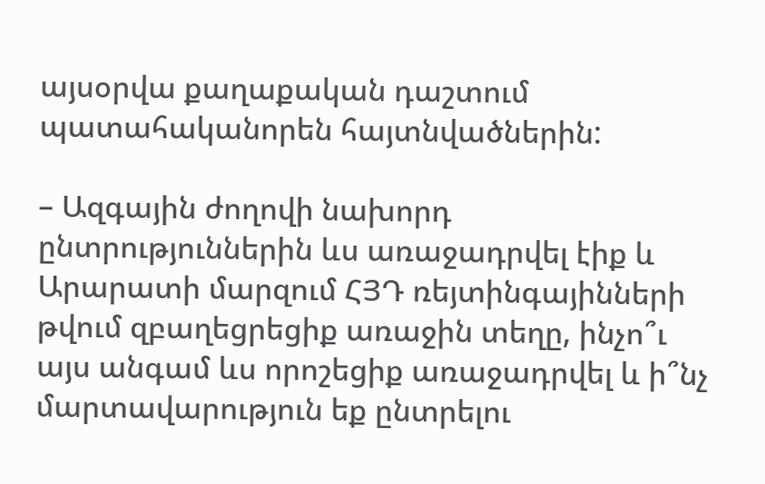այսօրվա քաղաքական դաշտում պատահականորեն հայտնվածներին:

– Ազգային ժողովի նախորդ ընտրություններին ևս առաջադրվել էիք և Արարատի մարզում ՀՅԴ ռեյտինգայինների թվում զբաղեցրեցիք առաջին տեղը, ինչո՞ւ այս անգամ ևս որոշեցիք առաջադրվել և ի՞նչ մարտավարություն եք ընտրելու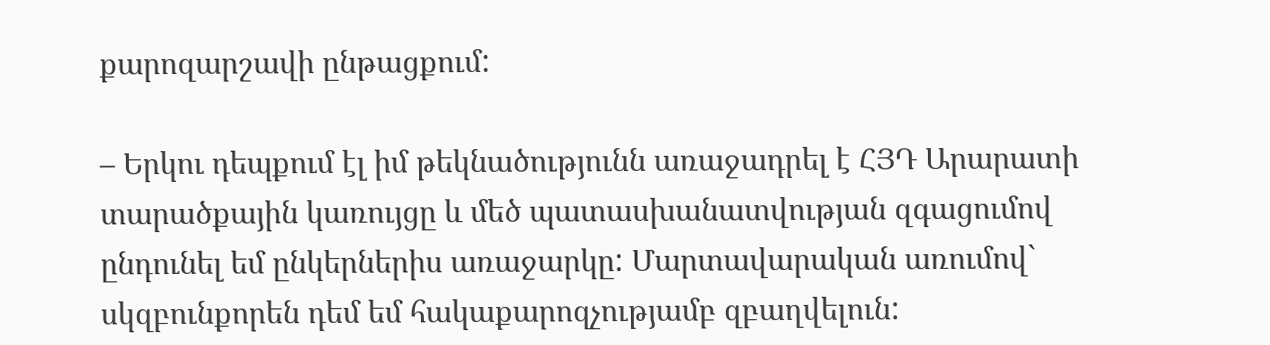քարոզարշավի ընթացքում:

– Երկու դեպքում էլ իմ թեկնածությունն առաջադրել է ՀՅԴ Արարատի տարածքային կառույցը և մեծ պատասխանատվության զգացումով ընդունել եմ ընկերներիս առաջարկը: Մարտավարական առումով` սկզբունքորեն դեմ եմ հակաքարոզչությամբ զբաղվելուն: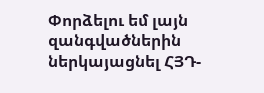Փորձելու եմ լայն զանգվածներին ներկայացնել ՀՅԴ-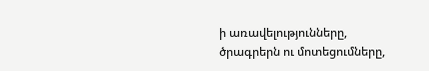ի առավելությունները, ծրագրերն ու մոտեցումները,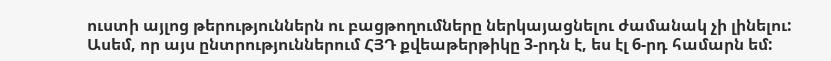ուստի այլոց թերություններն ու բացթողումները ներկայացնելու ժամանակ չի լինելու: Ասեմ, որ այս ընտրություններում ՀՅԴ քվեաթերթիկը 3-րդն է, ես էլ 6-րդ համարն եմ: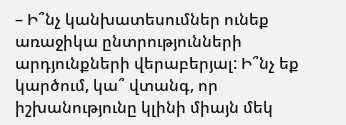– Ի՞նչ կանխատեսումներ ունեք առաջիկա ընտրությունների արդյունքների վերաբերյալ: Ի՞նչ եք կարծում, կա՞ վտանգ, որ իշխանությունը կլինի միայն մեկ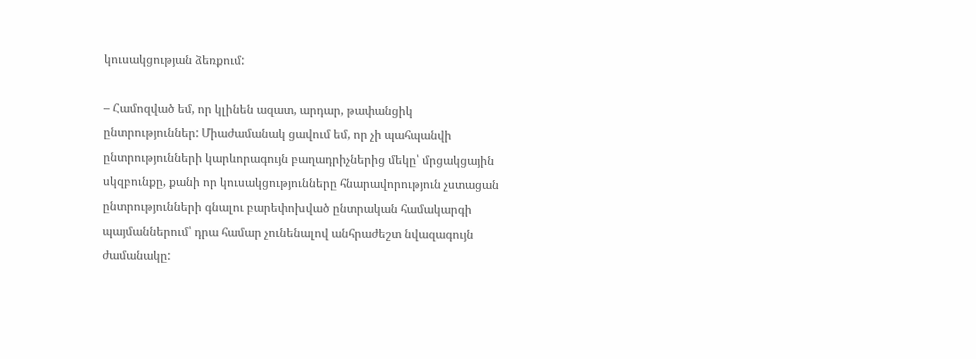կուսակցության ձեռքում:

– Համոզված եմ, որ կլինեն ազատ, արդար, թափանցիկ ընտրություններ: Միաժամանակ ցավում եմ, որ չի պահպանվի ընտրությունների կարևորագույն բաղադրիչներից մեկը՝ մրցակցային սկզբունքը, քանի որ կուսակցությունները հնարավորություն չստացան ընտրությունների գնալու բարեփոխված ընտրական համակարգի պայմաններում՝ դրա համար չունենալով անհրաժեշտ նվազագույն ժամանակը: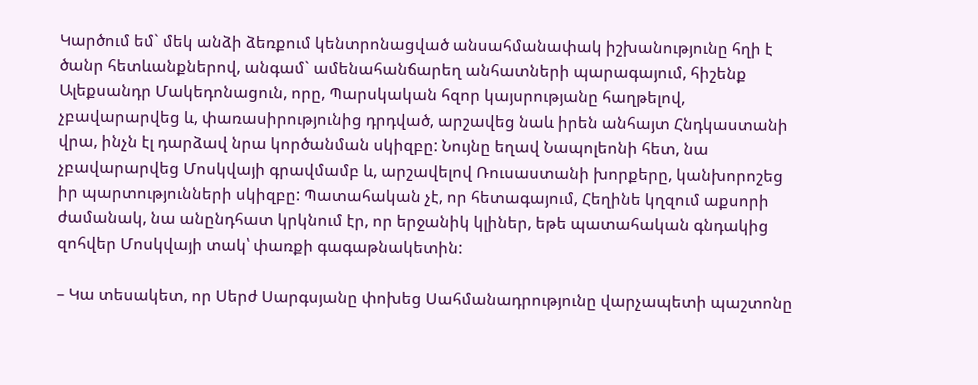Կարծում եմ` մեկ անձի ձեռքում կենտրոնացված անսահմանափակ իշխանությունը հղի է ծանր հետևանքներով, անգամ` ամենահանճարեղ անհատների պարագայում, հիշենք Ալեքսանդր Մակեդոնացուն, որը, Պարսկական հզոր կայսրությանը հաղթելով, չբավարարվեց և, փառասիրությունից դրդված, արշավեց նաև իրեն անհայտ Հնդկաստանի վրա, ինչն էլ դարձավ նրա կործանման սկիզբը: Նույնը եղավ Նապոլեոնի հետ, նա չբավարարվեց Մոսկվայի գրավմամբ և, արշավելով Ռուսաստանի խորքերը, կանխորոշեց իր պարտությունների սկիզբը: Պատահական չէ, որ հետագայում, Հեղինե կղզում աքսորի ժամանակ, նա անընդհատ կրկնում էր, որ երջանիկ կլիներ, եթե պատահական գնդակից զոհվեր Մոսկվայի տակ՝ փառքի գագաթնակետին:

– Կա տեսակետ, որ Սերժ Սարգսյանը փոխեց Սահմանադրությունը վարչապետի պաշտոնը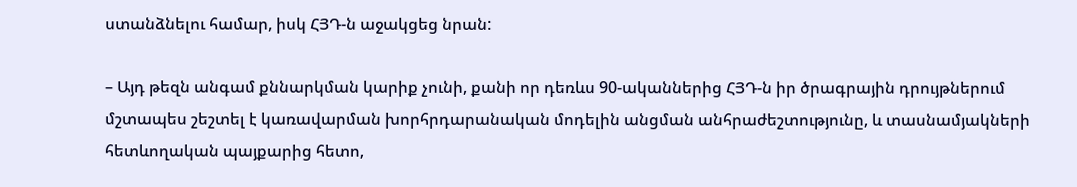ստանձնելու համար, իսկ ՀՅԴ-ն աջակցեց նրան:

– Այդ թեզն անգամ քննարկման կարիք չունի, քանի որ դեռևս 90-ականներից ՀՅԴ-ն իր ծրագրային դրույթներում մշտապես շեշտել է կառավարման խորհրդարանական մոդելին անցման անհրաժեշտությունը, և տասնամյակների հետևողական պայքարից հետո,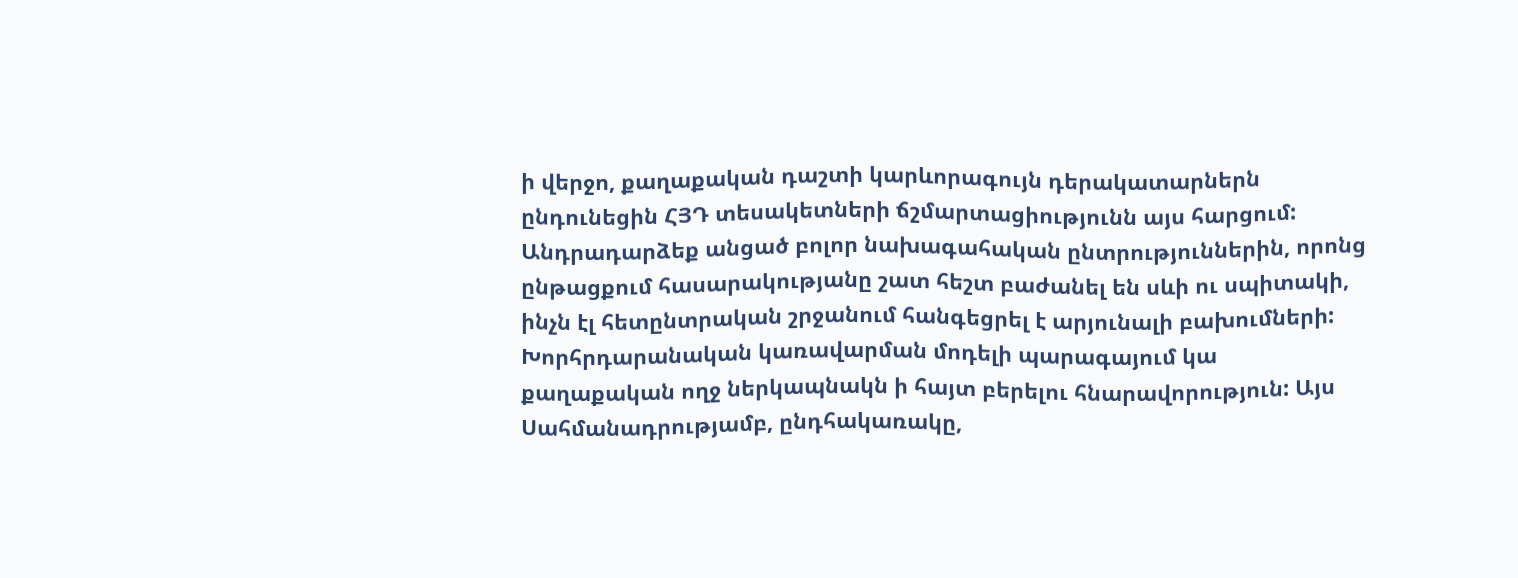ի վերջո, քաղաքական դաշտի կարևորագույն դերակատարներն ընդունեցին ՀՅԴ տեսակետների ճշմարտացիությունն այս հարցում: Անդրադարձեք անցած բոլոր նախագահական ընտրություններին, որոնց ընթացքում հասարակությանը շատ հեշտ բաժանել են սևի ու սպիտակի, ինչն էլ հետընտրական շրջանում հանգեցրել է արյունալի բախումների: Խորհրդարանական կառավարման մոդելի պարագայում կա քաղաքական ողջ ներկապնակն ի հայտ բերելու հնարավորություն: Այս Սահմանադրությամբ, ընդհակառակը,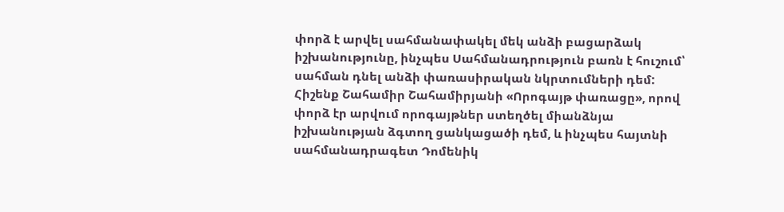փորձ է արվել սահմանափակել մեկ անձի բացարձակ իշխանությունը, ինչպես Սահմանադրություն բառն է հուշում՝ սահման դնել անձի փառասիրական նկրտումների դեմ: Հիշենք Շահամիր Շահամիրյանի «Որոգայթ փառացը», որով փորձ էր արվում որոգայթներ ստեղծել միանձնյա իշխանության ձգտող ցանկացածի դեմ, և ինչպես հայտնի սահմանադրագետ Դոմենիկ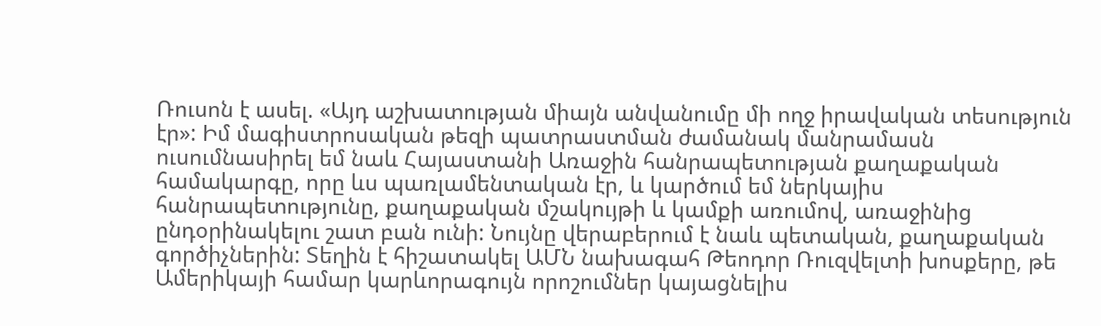Ռուսոն է ասել. «Այդ աշխատության միայն անվանումը մի ողջ իրավական տեսություն էր»: Իմ մագիստրոսական թեզի պատրաստման ժամանակ մանրամասն ուսումնասիրել եմ նաև Հայաստանի Առաջին հանրապետության քաղաքական համակարգը, որը ևս պառլամենտական էր, և կարծում եմ ներկայիս հանրապետությունը, քաղաքական մշակույթի և կամքի առումով, առաջինից ընդօրինակելու շատ բան ունի: Նույնը վերաբերում է նաև պետական, քաղաքական գործիչներին: Տեղին է հիշատակել ԱՄՆ նախագահ Թեոդոր Ռուզվելտի խոսքերը, թե Ամերիկայի համար կարևորագույն որոշումներ կայացնելիս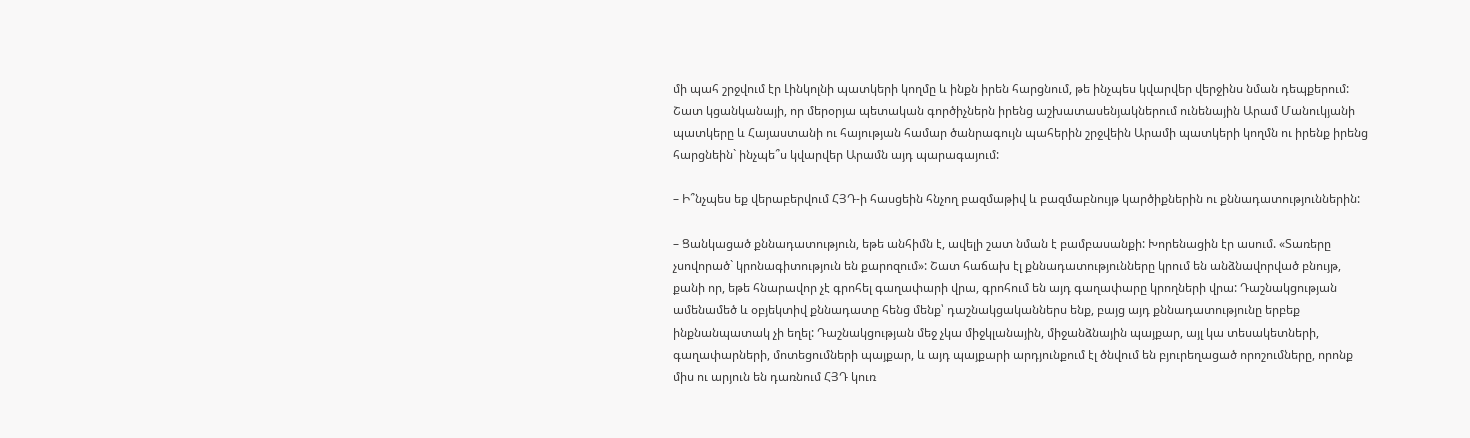մի պահ շրջվում էր Լինկոլնի պատկերի կողմը և ինքն իրեն հարցնում, թե ինչպես կվարվեր վերջինս նման դեպքերում: Շատ կցանկանայի, որ մերօրյա պետական գործիչներն իրենց աշխատասենյակներում ունենային Արամ Մանուկյանի պատկերը և Հայաստանի ու հայության համար ծանրագույն պահերին շրջվեին Արամի պատկերի կողմն ու իրենք իրենց հարցնեին` ինչպե՞ս կվարվեր Արամն այդ պարագայում:

– Ի՞նչպես եք վերաբերվում ՀՅԴ-ի հասցեին հնչող բազմաթիվ և բազմաբնույթ կարծիքներին ու քննադատություններին:

– Ցանկացած քննադատություն, եթե անհիմն է, ավելի շատ նման է բամբասանքի: Խորենացին էր ասում. «Տառերը չսովորած` կրոնագիտություն են քարոզում»: Շատ հաճախ էլ քննադատությունները կրում են անձնավորված բնույթ, քանի որ, եթե հնարավոր չէ գրոհել գաղափարի վրա, գրոհում են այդ գաղափարը կրողների վրա: Դաշնակցության ամենամեծ և օբյեկտիվ քննադատը հենց մենք՝ դաշնակցականներս ենք, բայց այդ քննադատությունը երբեք ինքնանպատակ չի եղել: Դաշնակցության մեջ չկա միջկլանային, միջանձնային պայքար, այլ կա տեսակետների, գաղափարների, մոտեցումների պայքար, և այդ պայքարի արդյունքում էլ ծնվում են բյուրեղացած որոշումները, որոնք միս ու արյուն են դառնում ՀՅԴ կուռ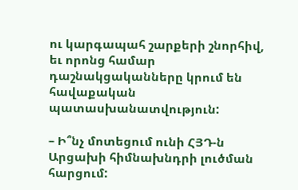ու կարգապահ շարքերի շնորհիվ, եւ որոնց համար դաշնակցականները կրում են հավաքական պատասխանատվություն:

– Ի՞նչ մոտեցում ունի ՀՅԴ-ն Արցախի հիմնախնդրի լուծման հարցում: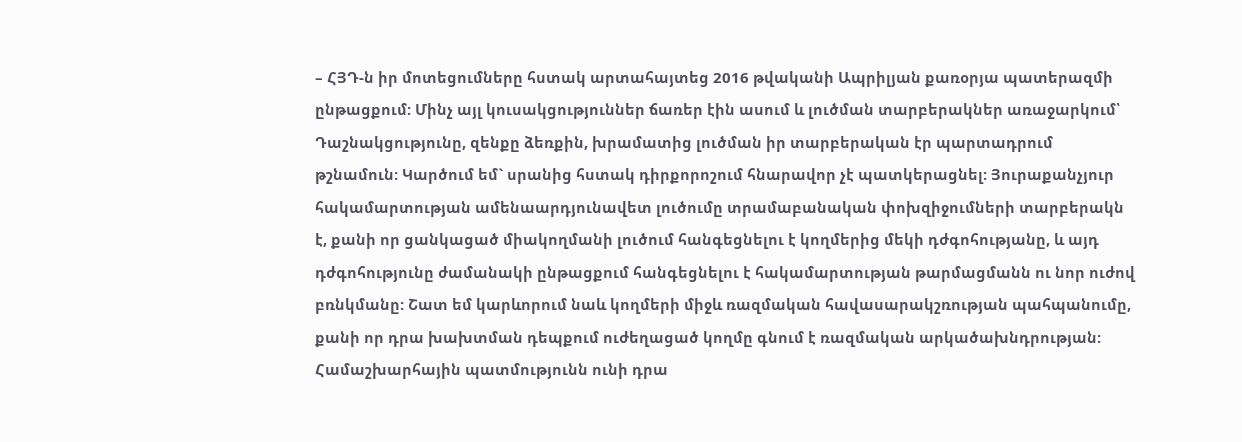– ՀՅԴ-ն իր մոտեցումները հստակ արտահայտեց 2016 թվականի Ապրիլյան քառօրյա պատերազմի ընթացքում: Մինչ այլ կուսակցություններ ճառեր էին ասում և լուծման տարբերակներ առաջարկում՝ Դաշնակցությունը, զենքը ձեռքին, խրամատից լուծման իր տարբերական էր պարտադրում թշնամուն: Կարծում եմ` սրանից հստակ դիրքորոշում հնարավոր չէ պատկերացնել: Յուրաքանչյուր հակամարտության ամենաարդյունավետ լուծումը տրամաբանական փոխզիջումների տարբերակն է, քանի որ ցանկացած միակողմանի լուծում հանգեցնելու է կողմերից մեկի դժգոհությանը, և այդ դժգոհությունը ժամանակի ընթացքում հանգեցնելու է հակամարտության թարմացմանն ու նոր ուժով բռնկմանը: Շատ եմ կարևորում նաև կողմերի միջև ռազմական հավասարակշռության պահպանումը, քանի որ դրա խախտման դեպքում ուժեղացած կողմը գնում է ռազմական արկածախնդրության: Համաշխարհային պատմությունն ունի դրա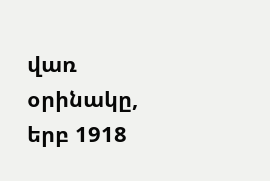վառ օրինակը, երբ 1918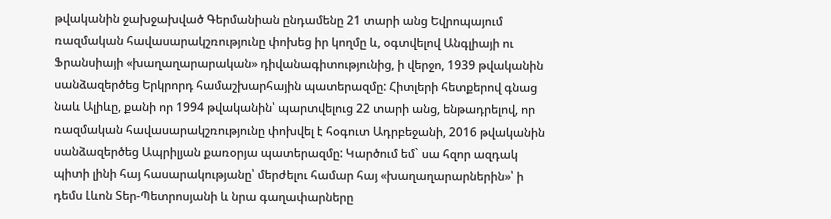թվականին ջախջախված Գերմանիան ընդամենը 21 տարի անց Եվրոպայում ռազմական հավասարակշռությունը փոխեց իր կողմը և, օգտվելով Անգլիայի ու Ֆրանսիայի «խաղաղարարական» դիվանագիտությունից, ի վերջո, 1939 թվականին սանձազերծեց Երկրորդ համաշխարհային պատերազմը: Հիտլերի հետքերով գնաց նաև Ալիևը, քանի որ 1994 թվականին՝ պարտվելուց 22 տարի անց, ենթադրելով, որ ռազմական հավասարակշռությունը փոխվել է հօգուտ Ադրբեջանի, 2016 թվականին սանձազերծեց Ապրիլյան քառօրյա պատերազմը: Կարծում եմ` սա հզոր ազդակ պիտի լինի հայ հասարակությանը՝ մերժելու համար հայ «խաղաղարարներին»՝ ի դեմս Լևոն Տեր-Պետրոսյանի և նրա գաղափարները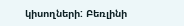կիսողների: Բեռլինի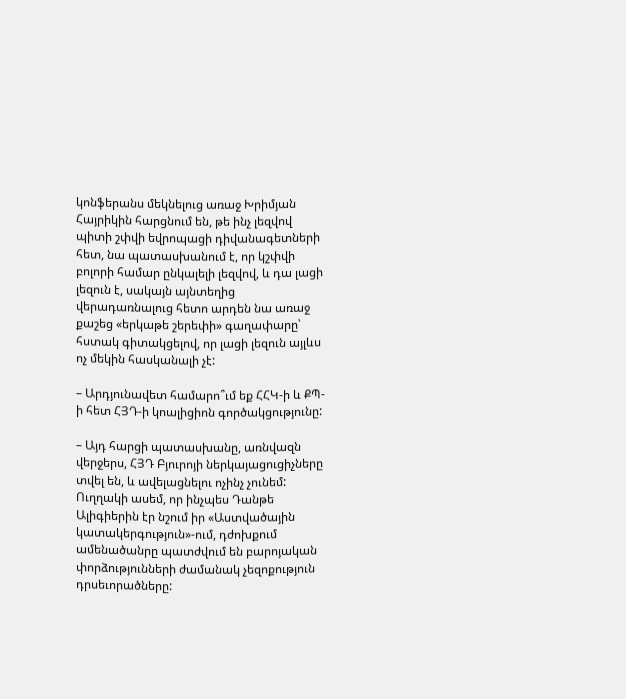կոնֆերանս մեկնելուց առաջ Խրիմյան Հայրիկին հարցնում են, թե ինչ լեզվով պիտի շփվի եվրոպացի դիվանագետների հետ, նա պատասխանում է, որ կշփվի բոլորի համար ընկալելի լեզվով, և դա լացի լեզուն է, սակայն այնտեղից վերադառնալուց հետո արդեն նա առաջ քաշեց «երկաթե շերեփի» գաղափարը՝ հստակ գիտակցելով, որ լացի լեզուն այլևս ոչ մեկին հասկանալի չէ:

– Արդյունավետ համարո՞ւմ եք ՀՀԿ-ի և ՔՊ-ի հետ ՀՅԴ-ի կոալիցիոն գործակցությունը:

– Այդ հարցի պատասխանը, առնվազն վերջերս, ՀՅԴ Բյուրոյի ներկայացուցիչները տվել են, և ավելացնելու ոչինչ չունեմ: Ուղղակի ասեմ, որ ինչպես Դանթե Ալիգիերին էր նշում իր «Աստվածային կատակերգություն»-ում, դժոխքում ամենածանրը պատժվում են բարոյական փորձությունների ժամանակ չեզոքություն դրսեւորածները: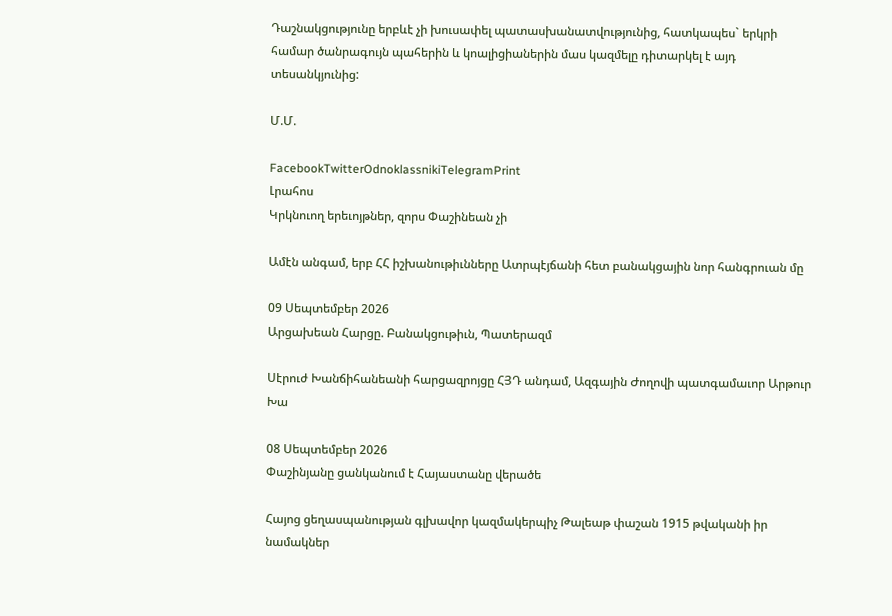Դաշնակցությունը երբևէ չի խուսափել պատասխանատվությունից, հատկապես` երկրի համար ծանրագույն պահերին և կոալիցիաներին մաս կազմելը դիտարկել է այդ տեսանկյունից:

Մ.Մ.

FacebookTwitterOdnoklassnikiTelegramPrint
Լրահոս
Կրկնուող երեւոյթներ, զորս Փաշինեան չի

Ամէն անգամ, երբ ՀՀ իշխանութիւնները Ատրպէյճանի հետ բանակցային նոր հանգրուան մը

09 Սեպտեմբեր 2026
Արցախեան Հարցը. Բանակցութիւն, Պատերազմ

Սէրուժ Խանճիհանեանի հարցազրոյցը ՀՅԴ անդամ, Ազգային Ժողովի պատգամաւոր Արթուր Խա

08 Սեպտեմբեր 2026
Փաշինյանը ցանկանում է Հայաստանը վերածե

Հայոց ցեղասպանության գլխավոր կազմակերպիչ Թալեաթ փաշան 1915 թվականի իր նամակներ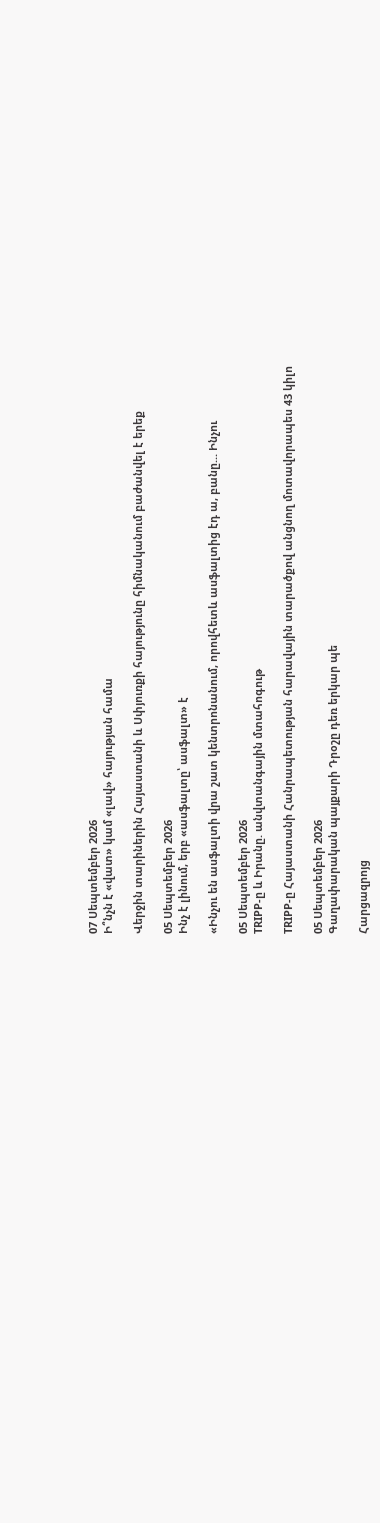07 Սեպտեմբեր 2026
Ի՞նչն է «վատ» կամ «լավ» հայության համա

Վերջին տարիներին Հայաստանի և Սփյուռքի հայությունը հիմնականում բաժանվել է երեք

05 Սեպտեմբեր 2026
Ինչ է լինում, երբ «ասֆալտը՝ ասֆալտ» է

«Ինչու են ասֆալտի վրա շատ կենտրոնանում, որովհետև ասֆալտից էդ ա, բանը... Ինչու

05 Սեպտեմբեր 2026
TRIPP-ը և Իրանը. անվտանգային մտահոգութ

TRIPP-ը Հայաստանի Հանրապետության հարավային տարածքով անցնող մոտավորապես 43 կիլո

05 Սեպտեմբեր 2026
Գաղափարական պայքարի Դրօշը դեռ երկար պե

Հարցազրոյց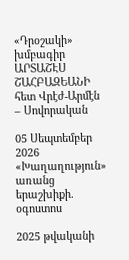«Դրօշակի» խմբագիր ԱՐՏԱՇԷՍ ՇԱՀԲԱԶԵԱՆԻ հետ Վրէժ-Արմէն – Սովորական

05 Սեպտեմբեր 2026
«Խաղաղություն» առանց երաշխիքի. օգոստոս

2025 թվականի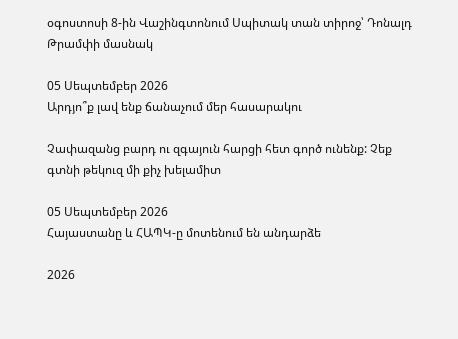օգոստոսի 8-ին Վաշինգտոնում Սպիտակ տան տիրոջ՝ Դոնալդ Թրամփի մասնակ

05 Սեպտեմբեր 2026
Արդյո՞ք լավ ենք ճանաչում մեր հասարակու

Չափազանց բարդ ու զգայուն հարցի հետ գործ ունենք: Չեք գտնի թեկուզ մի քիչ խելամիտ

05 Սեպտեմբեր 2026
Հայաստանը և ՀԱՊԿ-ը մոտենում են անդարձե

2026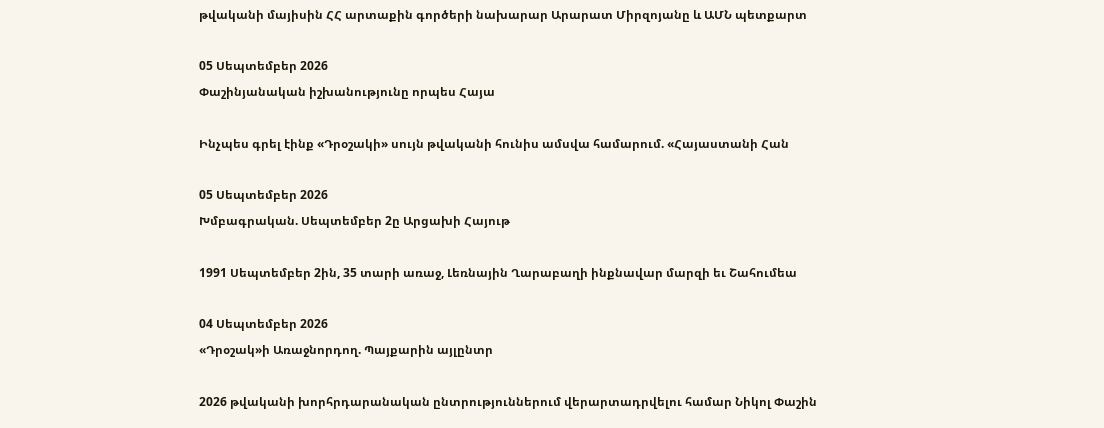թվականի մայիսին ՀՀ արտաքին գործերի նախարար Արարատ Միրզոյանը և ԱՄՆ պետքարտ

05 Սեպտեմբեր 2026
Փաշինյանական իշխանությունը որպես Հայա

Ինչպես գրել էինք «Դրօշակի» սույն թվականի հունիս ամսվա համարում. «Հայաստանի Հան

05 Սեպտեմբեր 2026
Խմբագրական. Սեպտեմբեր 2ը Արցախի Հայութ

1991 Սեպտեմբեր 2ին, 35 տարի առաջ, Լեռնային Ղարաբաղի ինքնավար մարզի եւ Շահումեա

04 Սեպտեմբեր 2026
«Դրօշակ»ի Առաջնորդող. Պայքարին այլընտր

2026 թվականի խորհրդարանական ընտրություններում վերարտադրվելու համար Նիկոլ Փաշին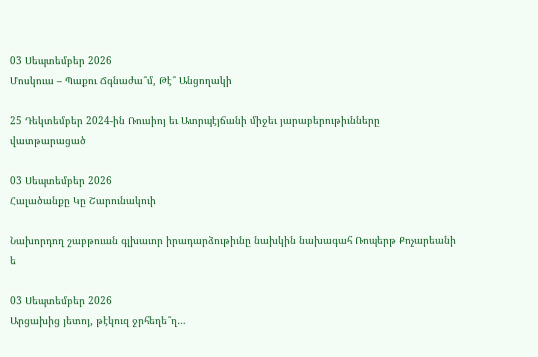03 Սեպտեմբեր 2026
Մոսկուա – Պաքու Ճգնաժա՞մ, Թէ՞ Անցողակի

25 Դեկտեմբեր 2024-ին Ռուսիոյ եւ Ատրպէյճանի միջեւ յարաբերութիւնները վատթարացած

03 Սեպտեմբեր 2026
Հալածանքը Կը Շարունակուի

Նախորդող շաբթուան գլխաւոր իրադարձութիւնը նախկին նախագահ Ռոպերթ Քոչարեանի ե

03 Սեպտեմբեր 2026
Արցախից յետոյ, թէկուզ ջրհեղե՞ղ…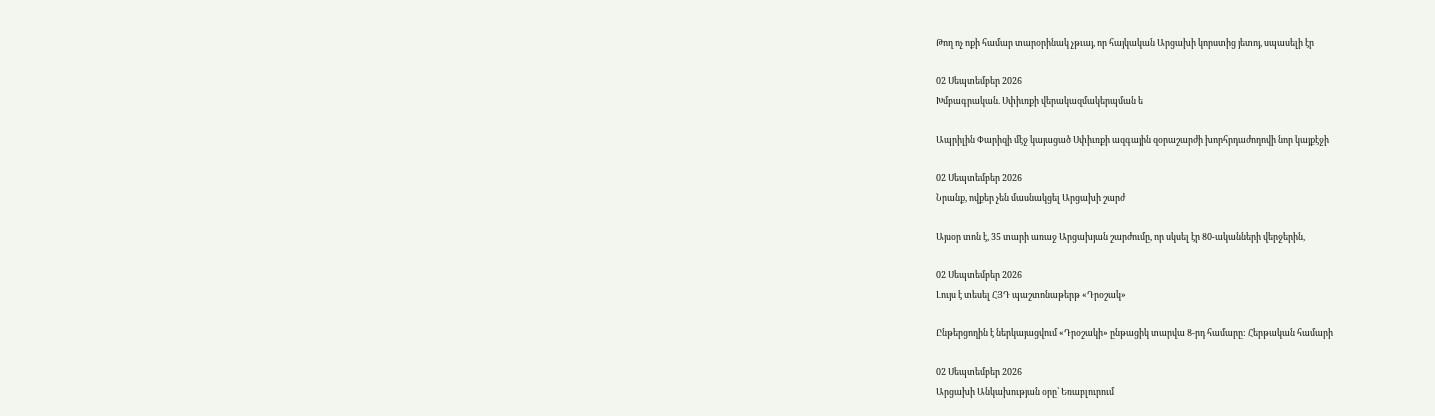Թող ոչ ոքի համար տարօրինակ չթւայ, որ հայկական Արցախի կորստից յետոյ, սպասելի էր

02 Սեպտեմբեր 2026
Խմբագրական. Սփիւռքի վերակազմակերպման ե

Ապրիլին Փարիզի մէջ կայացած Սփիւռքի ազգային զօրաշարժի խորհրդաժողովի նոր կայքէջի

02 Սեպտեմբեր 2026
Նրանք, ովքեր չեն մասնակցել Արցախի շարժ

Այսօր տոն է, 35 տարի առաջ Արցախյան շարժումը, որ սկսել էր 80-ականների վերջերին,

02 Սեպտեմբեր 2026
Լույս է տեսել ՀՅԴ պաշտոնաթերթ «Դրօշակ»

Ընթերցողին է ներկայացվում «Դրօշակի» ընթացիկ տարվա 8-րդ համարը: Հերթական համարի

02 Սեպտեմբեր 2026
Արցախի Անկախության օրը՝ Եռաբլուրում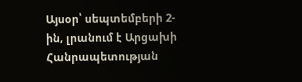Այսօր՝ սեպտեմբերի 2-ին, լրանում է Արցախի Հանրապետության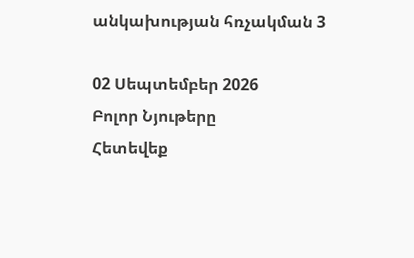անկախության հռչակման 3

02 Սեպտեմբեր 2026
Բոլոր Նյութերը
Հետեվեք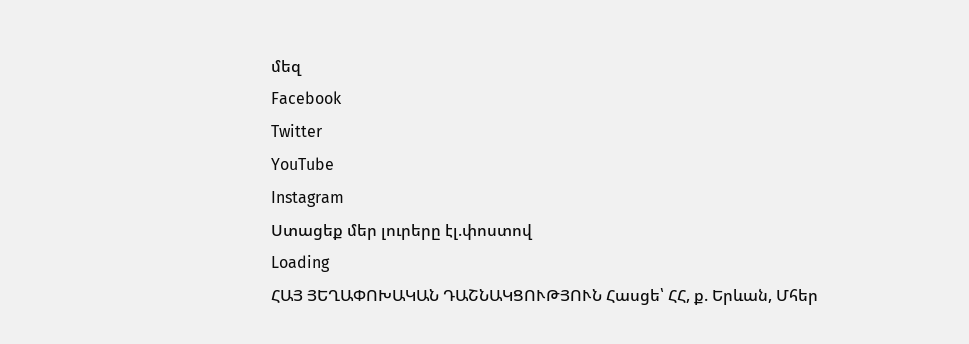մեզ
Facebook
Twitter
YouTube
Instagram
Ստացեք մեր լուրերը էլ.փոստով
Loading
ՀԱՅ ՅԵՂԱՓՈԽԱԿԱՆ ԴԱՇՆԱԿՑՈՒԹՅՈՒՆ Հասցե՝ ՀՀ, ք. Երևան, Մհեր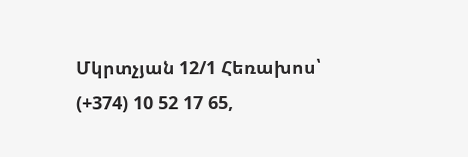Մկրտչյան 12/1 Հեռախոս՝ (+374) 10 52 17 65,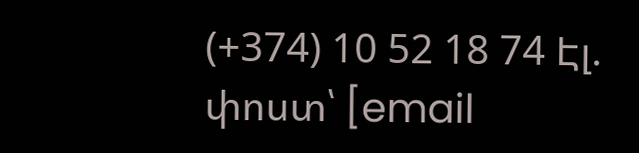(+374) 10 52 18 74 Էլ. փոստ՝ [email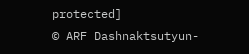protected]
© ARF Dashnaktsutyun-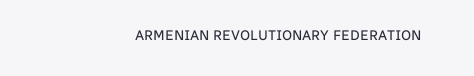ARMENIAN REVOLUTIONARY FEDERATION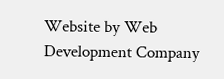Website by Web Development Company